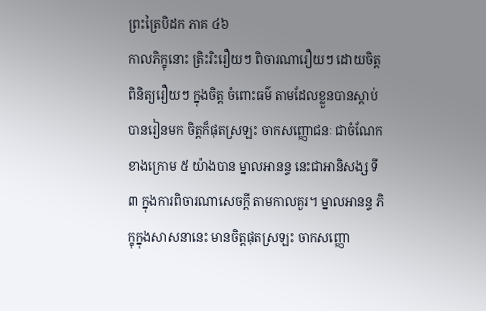ព្រះត្រៃបិដក ភាគ ៤៦
កាលភិក្ខុនោះ ត្រិះរិះរឿយៗ ពិចារណារឿយៗ ដោយចិត្ត ពិនិត្យរឿយៗ ក្នុងចិត្ត ចំពោះធម៌ តាមដែលខ្លួនបានស្តាប់ បានរៀនមក ចិត្តក៏ផុតស្រឡះ ចាកសញ្ញោជនៈ ជាចំណែកខាងក្រោម ៥ យ៉ាងបាន ម្នាលអានន្ទ នេះជាអានិសង្ស ទី៣ ក្នុងការពិចារណាសេចក្តី តាមកាលគួរ។ ម្នាលអានន្ទ ភិក្ខុក្នុងសាសនានេះ មានចិត្តផុតស្រឡះ ចាកសញ្ញោ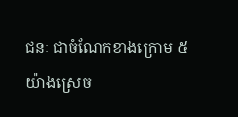ជនៈ ជាចំណែកខាងក្រោម ៥ យ៉ាងស្រេច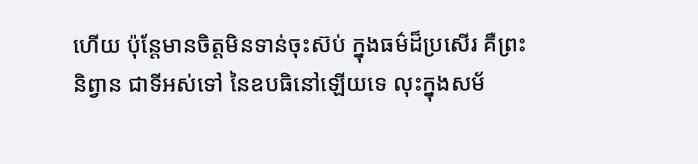ហើយ ប៉ុន្តែមានចិត្តមិនទាន់ចុះស៊ប់ ក្នុងធម៌ដ៏ប្រសើរ គឺព្រះនិព្វាន ជាទីអស់ទៅ នៃឧបធិនៅឡើយទេ លុះក្នុងសម័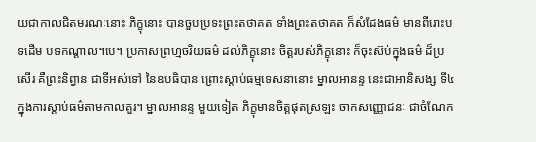យជាកាលជិតមរណៈនោះ ភិក្ខុនោះ បានចួបប្រទះព្រះតថាគត ទាំងព្រះតថាគត ក៏សំដែងធម៌ មានពីរោះបទដើម បទកណ្តាល។បេ។ ប្រកាសព្រហ្មចរិយធម៌ ដល់ភិក្ខុនោះ ចិត្តរបស់ភិក្ខុនោះ ក៏ចុះស៊ប់ក្នុងធម៌ ដ៏ប្រសើរ គឺព្រះនិព្វាន ជាទីអស់ទៅ នៃឧបធិបាន ព្រោះស្តាប់ធម្មទេសនានោះ ម្នាលអានន្ទ នេះជាអានិសង្ស ទី៤ ក្នុងការស្តាប់ធម៌តាមកាលគួរ។ ម្នាលអានន្ទ មួយទៀត ភិក្ខុមានចិត្តផុតស្រឡះ ចាកសញ្ញោជនៈ ជាចំណែក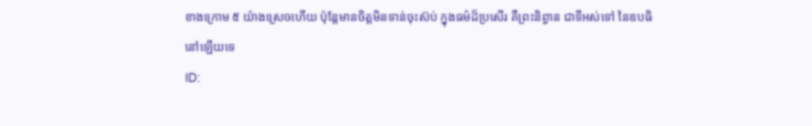ខាងក្រោម ៥ យ៉ាងស្រេចហើយ ប៉ុន្តែមានចិត្តមិនទាន់ចុះស៊ប់ ក្នុងធម៌ដ៏ប្រសើរ គឺព្រះនិព្វាន ជាទីអស់ទៅ នៃឧបធិនៅឡើយទេ
ID: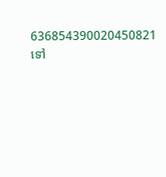636854390020450821
ទៅ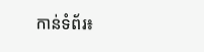កាន់ទំព័រ៖